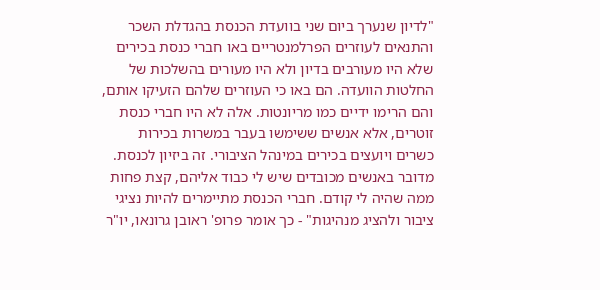"לדיון שנערך ביום שני בוועדת הכנסת בהגדלת השכר והתנאים לעוזרים הפרלמנטריים באו חברי כנסת בכירים שלא היו מעורבים בדיון ולא היו מעורים בהשלכות של החלטות הוועדה. הם באו כי העוזרים שלהם הזעיקו אותם, והם הרימו ידיים כמו מריונטות. אלה לא היו חברי כנסת זוטרים, אלא אנשים ששימשו בעבר במשרות בכירות כשרים ויועצים בכירים במינהל הציבורי. זה ביזיון לכנסת. מדובר באנשים מכובדים שיש לי כבוד אליהם, קצת פחות ממה שהיה לי קודם. חברי הכנסת מתיימרים להיות נציגי ציבור ולהציג מנהיגות" - כך אומר פרופ' ראובן גרונאו, יו"ר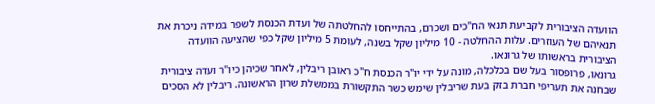הוועדה הציבורית לקביעת תנאי הח"כים ושכרם, בהתייחסו להחלטתה של ועדת הכנסת לשפר במידה ניכרת את תנאיהם של העוזרים. עלות ההחלטה - 10 מיליון שקל בשנה, לעומת 5 מיליון שקל כפי שהציעה הוועדה הציבורית בראשותו של גרונאו.
גרונאו, פרופסור בעל שם בכלכלה, מונה על ידי יו"ר הכנסת ח"כ ראובן ריבלין, לאחר שכיהן כיו"ר ועדה ציבורית שבחנה את תעריפי חברת בזק בעת שריבלין שימש כשר התקשורת בממשלת שרון הראשונה. ריבלין לא הסכים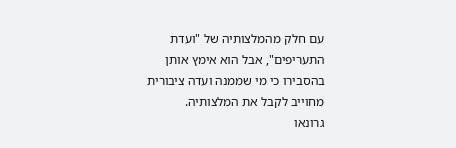עם חלק מהמלצותיה של "ועדת התעריפים", אבל הוא אימץ אותן בהסבירו כי מי שממנה ועדה ציבורית מחוייב לקבל את המלצותיה.
גרונאו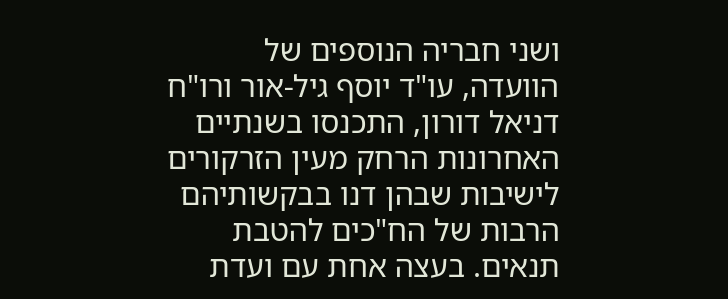ושני חבריה הנוספים של הוועדה, עו"ד יוסף גיל-אור ורו"ח דניאל דורון, התכנסו בשנתיים האחרונות הרחק מעין הזרקורים לישיבות שבהן דנו בבקשותיהם הרבות של הח"כים להטבת תנאים. בעצה אחת עם ועדת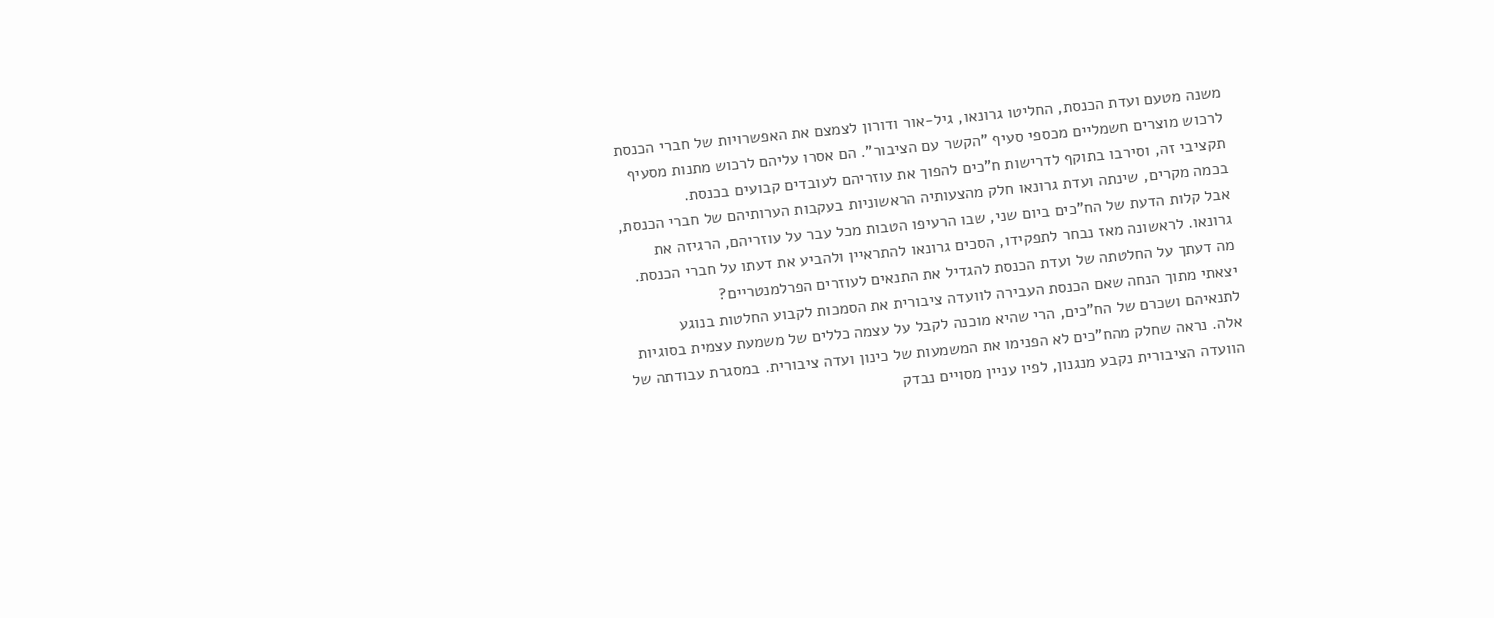משנה מטעם ועדת הכנסת, החליטו גרונאו, גיל-אור ודורון לצמצם את האפשרויות של חברי הכנסת לרכוש מוצרים חשמליים מכספי סעיף "הקשר עם הציבור". הם אסרו עליהם לרכוש מתנות מסעיף תקציבי זה, וסירבו בתוקף לדרישות ח"כים להפוך את עוזריהם לעובדים קבועים בכנסת.
בכמה מקרים, שינתה ועדת גרונאו חלק מהצעותיה הראשוניות בעקבות הערותיהם של חברי הכנסת, אבל קלות הדעת של הח"כים ביום שני, שבו הרעיפו הטבות מכל עבר על עוזריהם, הרגיזה את גרונאו. לראשונה מאז נבחר לתפקידו, הסכים גרונאו להתראיין ולהביע את דעתו על חברי הכנסת.
מה דעתך על החלטתה של ועדת הכנסת להגדיל את התנאים לעוזרים הפרלמנטריים?
יצאתי מתוך הנחה שאם הכנסת העבירה לוועדה ציבורית את הסמכות לקבוע החלטות בנוגע לתנאיהם ושכרם של הח"כים, הרי שהיא מוכנה לקבל על עצמה כללים של משמעת עצמית בסוגיות אלה. נראה שחלק מהח"כים לא הפנימו את המשמעות של כינון ועדה ציבורית. במסגרת עבודתה של הוועדה הציבורית נקבע מנגנון, לפיו עניין מסויים נבדק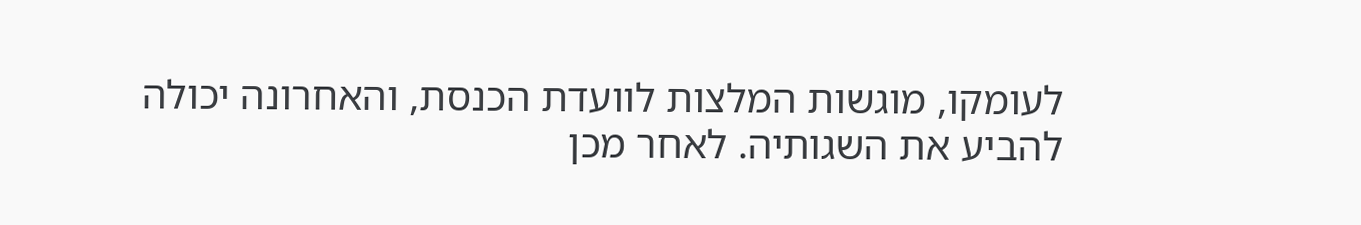לעומקו, מוגשות המלצות לוועדת הכנסת, והאחרונה יכולה להביע את השגותיה. לאחר מכן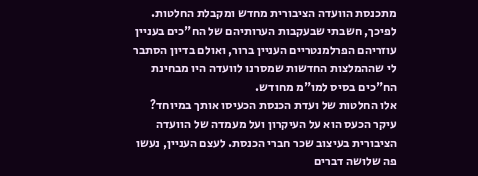מתכנסת הוועדה הציבורית מחדש ומקבלת החלטות. לפיכך, חשבתי שבעקבות הערותיהם של הח"כים בעניין עוזריהם הפרלמנטריים העניין ברור, ואולם בדיון הסתבר לי שההמלצות החדשות שמסרנו לוועדה היו מבחינת הח"כים בסיס למו"מ מחודש.
אלו החלטות של ועדת הכנסת הכעיסו אותך במיוחד?
עיקר הכעס הוא על העיקרון ועל מעמדה של הוועדה הציבורית בעיצוב שכר חברי הכנסת. לעצם העניין, נעשו פה שלושה דברים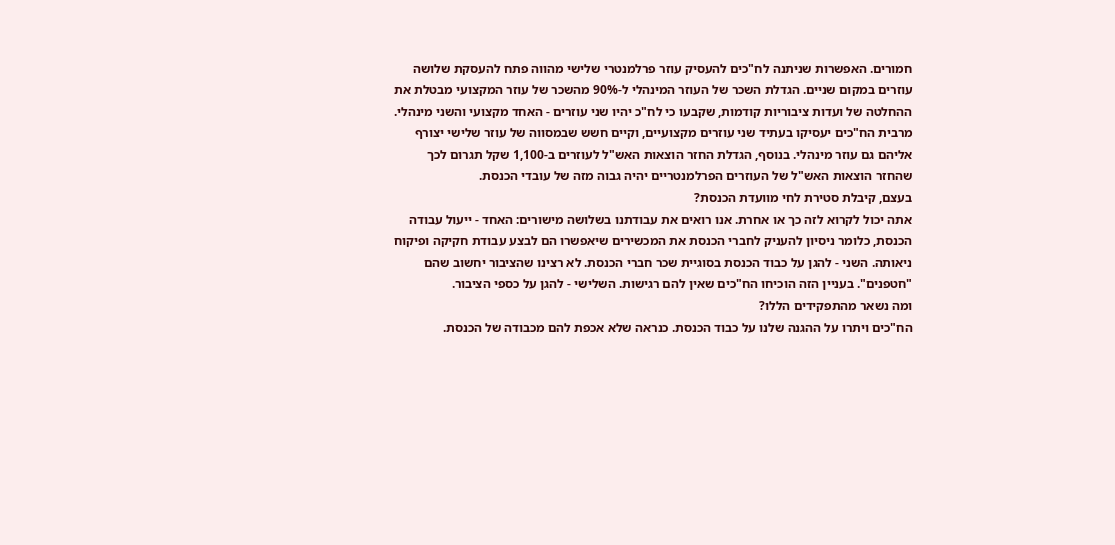חמורים. האפשרות שניתנה לח"כים להעסיק עוזר פרלמנטרי שלישי מהווה פתח להעסקת שלושה עוזרים במקום שניים. הגדלת השכר של העוזר המינהלי ל-90% מהשכר של עוזר המקצועי מבטלת את ההחלטה של ועדות ציבוריות קודמות, שקבעו כי לח"כ יהיו שני עוזרים - האחד מקצועי והשני מינהלי. מרבית הח"כים יעסיקו בעתיד שני עוזרים מקצועיים, וקיים חשש שבמסווה של עוזר שלישי יצורף אליהם גם עוזר מינהלי. בנוסף, הגדלת החזר הוצאות האש"ל לעוזרים ב-1,100 שקל תגרום לכך שהחזר הוצאות האש"ל של העוזרים הפרלמנטריים יהיה גבוה מזה של עובדי הכנסת.
בעצם, קיבלת סטירת לחי מוועדת הכנסת?
אתה יכול לקרוא לזה כך או אחרת. אנו רואים את עבודתנו בשלושה מישורים: האחד - ייעול עבודה הכנסת, כלומר ניסיון להעניק לחברי הכנסת את המכשירים שיאפשרו הם לבצע עבודת חקיקה ופיקוח ניאותה. השני - להגן על כבוד הכנסת בסוגיית שכר חברי הכנסת. לא רצינו שהציבור יחשוב שהם "חטפנים". בעניין הזה הוכיחו הח"כים שאין להם רגישות. השלישי - להגן על כספי הציבור.
ומה נשאר מהתפקידים הללו?
הח"כים ויתרו על ההגנה שלנו על כבוד הכנסת. כנראה שלא אכפת להם מכבודה של הכנסת.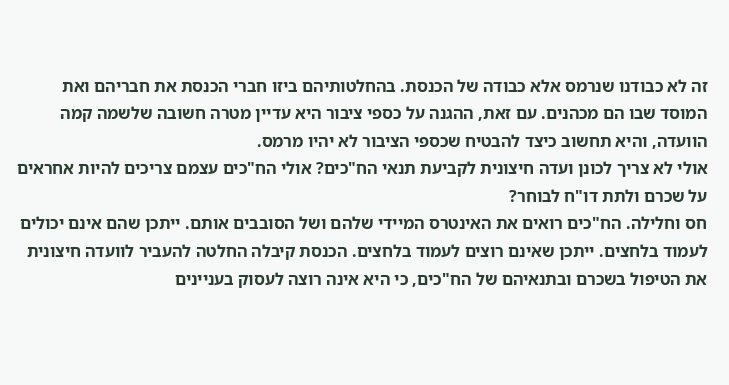זה לא כבודנו שנרמס אלא כבודה של הכנסת. בהחלטותיהם ביזו חברי הכנסת את חבריהם ואת המוסד שבו הם מכהנים. עם זאת, ההגנה על כספי ציבור היא עדיין מטרה חשובה שלשמה קמה הוועדה, והיא תחשוב כיצד להבטיח שכספי הציבור לא יהיו מרמס.
אולי לא צריך לכונן ועדה חיצונית לקביעת תנאי הח"כים? אולי הח"כים עצמם צריכים להיות אחראים על שכרם ולתת דו"ח לבוחר?
חס וחלילה. הח"כים רואים את האינטרס המיידי שלהם ושל הסובבים אותם. ייתכן שהם אינם יכולים לעמוד בלחצים. ייתכן שאינם רוצים לעמוד בלחצים. הכנסת קיבלה החלטה להעביר לוועדה חיצונית את הטיפול בשכרם ובתנאיהם של הח"כים, כי היא אינה רוצה לעסוק בעניינים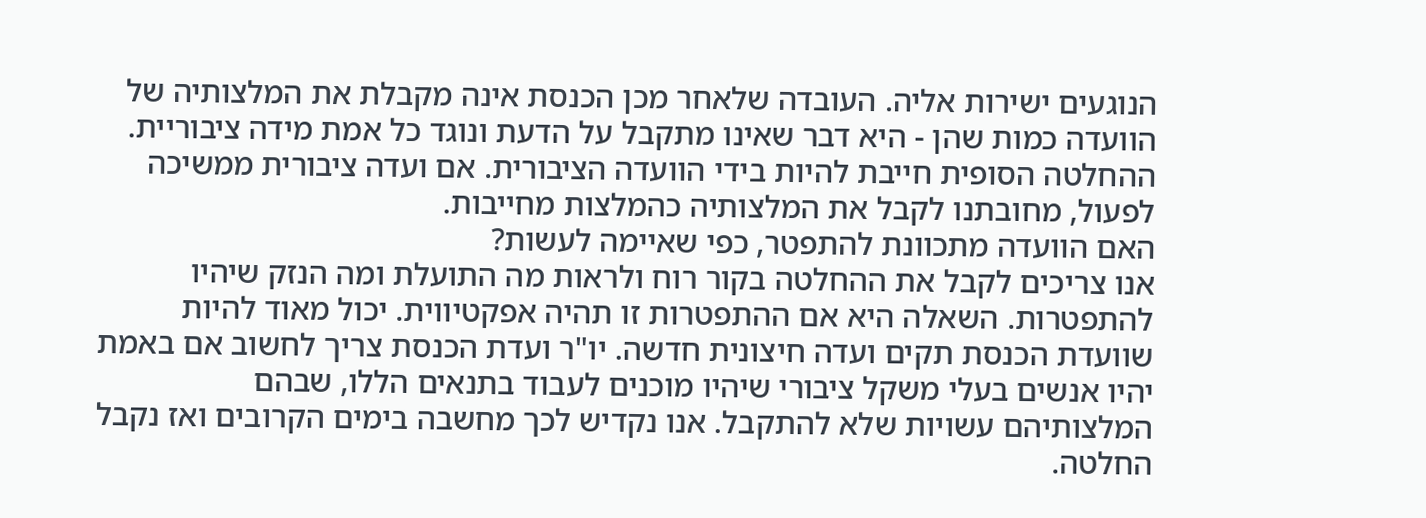הנוגעים ישירות אליה. העובדה שלאחר מכן הכנסת אינה מקבלת את המלצותיה של הוועדה כמות שהן - היא דבר שאינו מתקבל על הדעת ונוגד כל אמת מידה ציבוריית. ההחלטה הסופית חייבת להיות בידי הוועדה הציבורית. אם ועדה ציבורית ממשיכה לפעול, מחובתנו לקבל את המלצותיה כהמלצות מחייבות.
האם הוועדה מתכוונת להתפטר, כפי שאיימה לעשות?
אנו צריכים לקבל את ההחלטה בקור רוח ולראות מה התועלת ומה הנזק שיהיו להתפטרות. השאלה היא אם ההתפטרות זו תהיה אפקטיווית. יכול מאוד להיות שוועדת הכנסת תקים ועדה חיצונית חדשה. יו"ר ועדת הכנסת צריך לחשוב אם באמת יהיו אנשים בעלי משקל ציבורי שיהיו מוכנים לעבוד בתנאים הללו, שבהם המלצותיהם עשויות שלא להתקבל. אנו נקדיש לכך מחשבה בימים הקרובים ואז נקבל החלטה.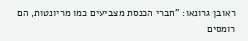ראובן גרונאו: "חברי הכנסת מצביעים כמו מריונטות, הם רומסים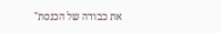את כבודה של הכנסת"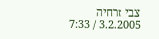צבי זרחיה
3.2.2005 / 7:33